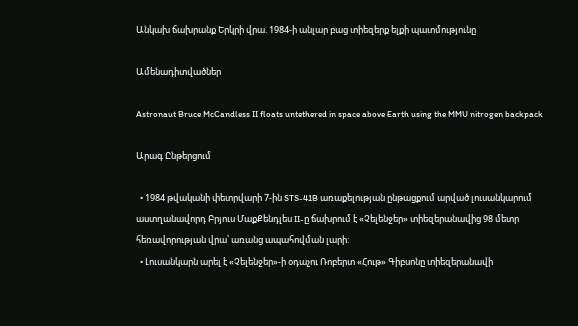Անկախ ճախրանք Երկրի վրա. 1984-ի անլար բաց տիեզերք ելքի պատմությունը

Ամենադիտվածներ

Astronaut Bruce McCandless II floats untethered in space above Earth using the MMU nitrogen backpack

Արագ Ընթերցում

  • 1984 թվականի փետրվարի 7-ին STS-41B առաքելության ընթացքում արված լուսանկարում աստղանավորդ Բրյուս ՄաքՔենդլես II-ը ճախրում է «Չելենջեր» տիեզերանավից 98 մետր հեռավորության վրա՝ առանց ապահովման լարի:
  • Լուսանկարն արել է «Չելենջեր»-ի օդաչու Ռոբերտ «Հութ» Գիբսոնը տիեզերանավի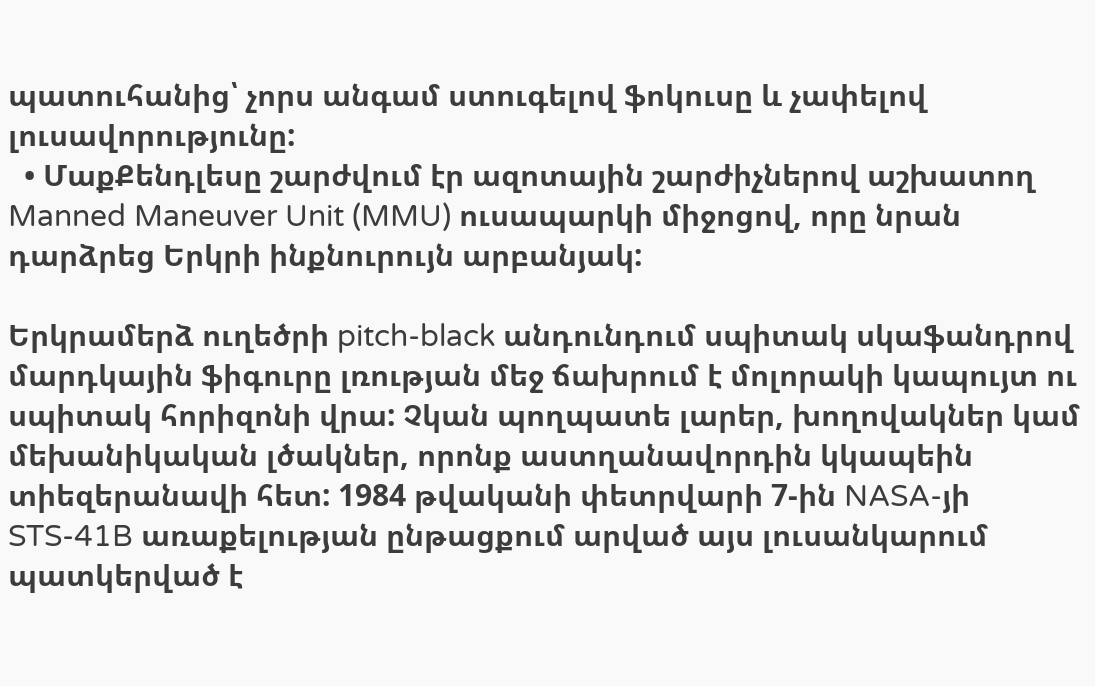պատուհանից՝ չորս անգամ ստուգելով ֆոկուսը և չափելով լուսավորությունը:
  • ՄաքՔենդլեսը շարժվում էր ազոտային շարժիչներով աշխատող Manned Maneuver Unit (MMU) ուսապարկի միջոցով, որը նրան դարձրեց Երկրի ինքնուրույն արբանյակ:

Երկրամերձ ուղեծրի pitch-black անդունդում սպիտակ սկաֆանդրով մարդկային ֆիգուրը լռության մեջ ճախրում է մոլորակի կապույտ ու սպիտակ հորիզոնի վրա: Չկան պողպատե լարեր, խողովակներ կամ մեխանիկական լծակներ, որոնք աստղանավորդին կկապեին տիեզերանավի հետ: 1984 թվականի փետրվարի 7-ին NASA-յի STS-41B առաքելության ընթացքում արված այս լուսանկարում պատկերված է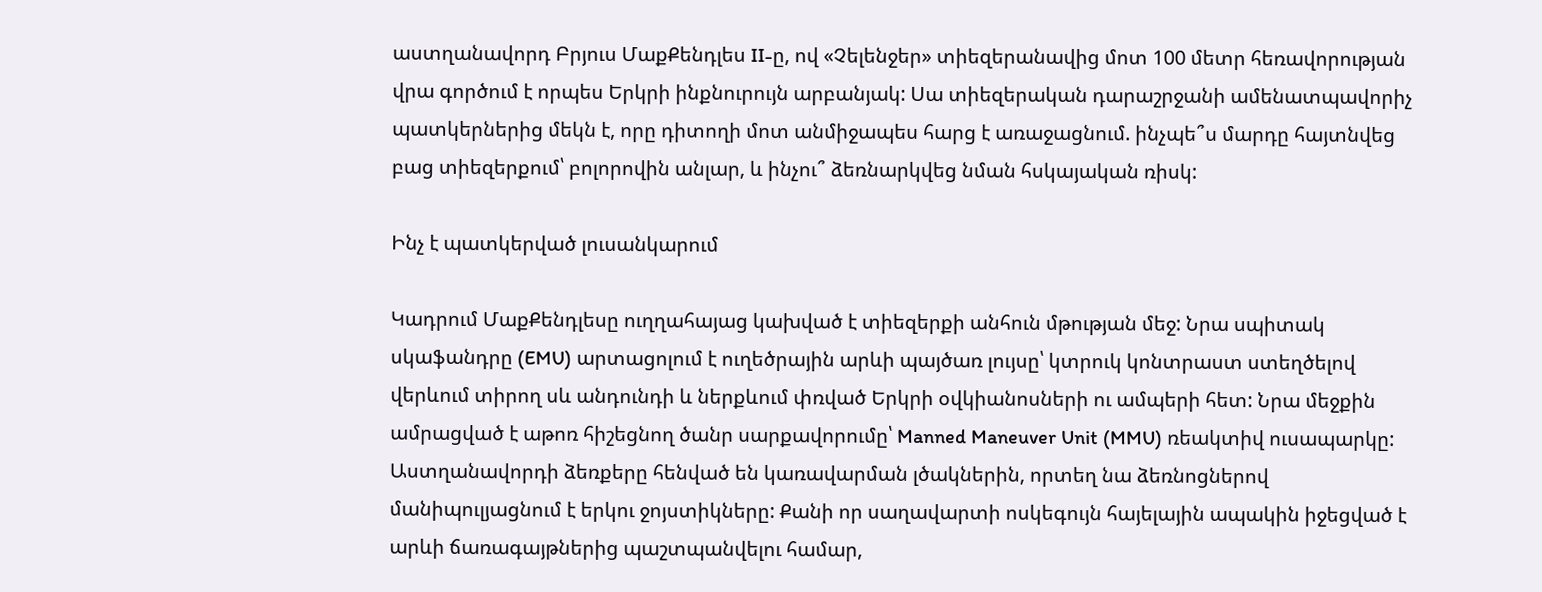աստղանավորդ Բրյուս ՄաքՔենդլես II-ը, ով «Չելենջեր» տիեզերանավից մոտ 100 մետր հեռավորության վրա գործում է որպես Երկրի ինքնուրույն արբանյակ: Սա տիեզերական դարաշրջանի ամենատպավորիչ պատկերներից մեկն է, որը դիտողի մոտ անմիջապես հարց է առաջացնում. ինչպե՞ս մարդը հայտնվեց բաց տիեզերքում՝ բոլորովին անլար, և ինչու՞ ձեռնարկվեց նման հսկայական ռիսկ:

Ինչ է պատկերված լուսանկարում

Կադրում ՄաքՔենդլեսը ուղղահայաց կախված է տիեզերքի անհուն մթության մեջ: Նրա սպիտակ սկաֆանդրը (EMU) արտացոլում է ուղեծրային արևի պայծառ լույսը՝ կտրուկ կոնտրաստ ստեղծելով վերևում տիրող սև անդունդի և ներքևում փռված Երկրի օվկիանոսների ու ամպերի հետ: Նրա մեջքին ամրացված է աթոռ հիշեցնող ծանր սարքավորումը՝ Manned Maneuver Unit (MMU) ռեակտիվ ուսապարկը: Աստղանավորդի ձեռքերը հենված են կառավարման լծակներին, որտեղ նա ձեռնոցներով մանիպուլյացնում է երկու ջոյստիկները: Քանի որ սաղավարտի ոսկեգույն հայելային ապակին իջեցված է արևի ճառագայթներից պաշտպանվելու համար,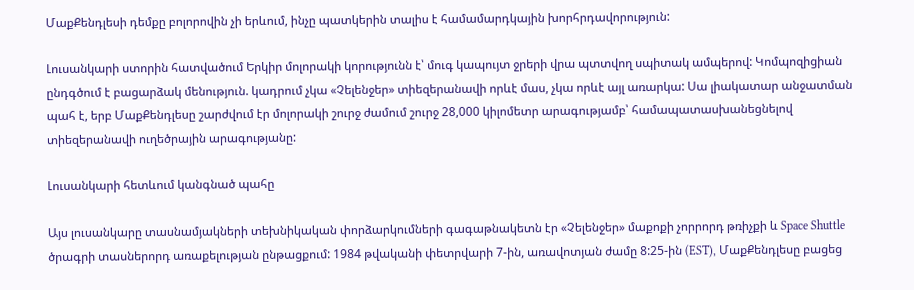ՄաքՔենդլեսի դեմքը բոլորովին չի երևում, ինչը պատկերին տալիս է համամարդկային խորհրդավորություն:

Լուսանկարի ստորին հատվածում Երկիր մոլորակի կորությունն է՝ մուգ կապույտ ջրերի վրա պտտվող սպիտակ ամպերով: Կոմպոզիցիան ընդգծում է բացարձակ մենություն. կադրում չկա «Չելենջեր» տիեզերանավի որևէ մաս, չկա որևէ այլ առարկա: Սա լիակատար անջատման պահ է, երբ ՄաքՔենդլեսը շարժվում էր մոլորակի շուրջ ժամում շուրջ 28,000 կիլոմետր արագությամբ՝ համապատասխանեցնելով տիեզերանավի ուղեծրային արագությանը:

Լուսանկարի հետևում կանգնած պահը

Այս լուսանկարը տասնամյակների տեխնիկական փորձարկումների գագաթնակետն էր «Չելենջեր» մաքոքի չորրորդ թռիչքի և Space Shuttle ծրագրի տասներորդ առաքելության ընթացքում: 1984 թվականի փետրվարի 7-ին, առավոտյան ժամը 8:25-ին (EST), ՄաքՔենդլեսը բացեց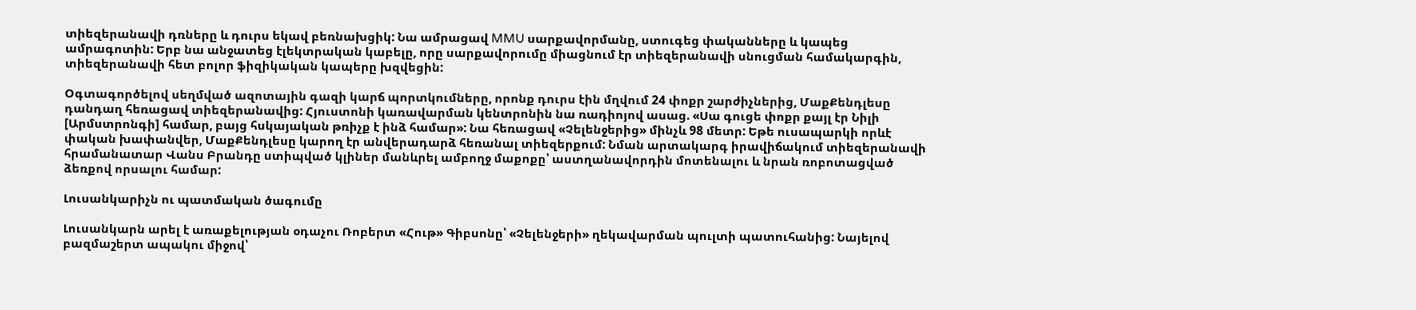տիեզերանավի դռները և դուրս եկավ բեռնախցիկ: Նա ամրացավ MMU սարքավորմանը, ստուգեց փականները և կապեց ամրագոտին: Երբ նա անջատեց էլեկտրական կաբելը, որը սարքավորումը միացնում էր տիեզերանավի սնուցման համակարգին, տիեզերանավի հետ բոլոր ֆիզիկական կապերը խզվեցին:

Օգտագործելով սեղմված ազոտային գազի կարճ պորտկումները, որոնք դուրս էին մղվում 24 փոքր շարժիչներից, ՄաքՔենդլեսը դանդաղ հեռացավ տիեզերանավից: Հյուստոնի կառավարման կենտրոնին նա ռադիոյով ասաց. «Սա գուցե փոքր քայլ էր Նիլի [Արմստրոնգի] համար, բայց հսկայական թռիչք է ինձ համար»: Նա հեռացավ «Չելենջերից» մինչև 98 մետր: Եթե ուսապարկի որևէ փական խափանվեր, ՄաքՔենդլեսը կարող էր անվերադարձ հեռանալ տիեզերքում: Նման արտակարգ իրավիճակում տիեզերանավի հրամանատար Վանս Բրանդը ստիպված կլիներ մանևրել ամբողջ մաքոքը՝ աստղանավորդին մոտենալու և նրան ռոբոտացված ձեռքով որսալու համար:

Լուսանկարիչն ու պատմական ծագումը

Լուսանկարն արել է առաքելության օդաչու Ռոբերտ «Հութ» Գիբսոնը՝ «Չելենջերի» ղեկավարման պուլտի պատուհանից: Նայելով բազմաշերտ ապակու միջով՝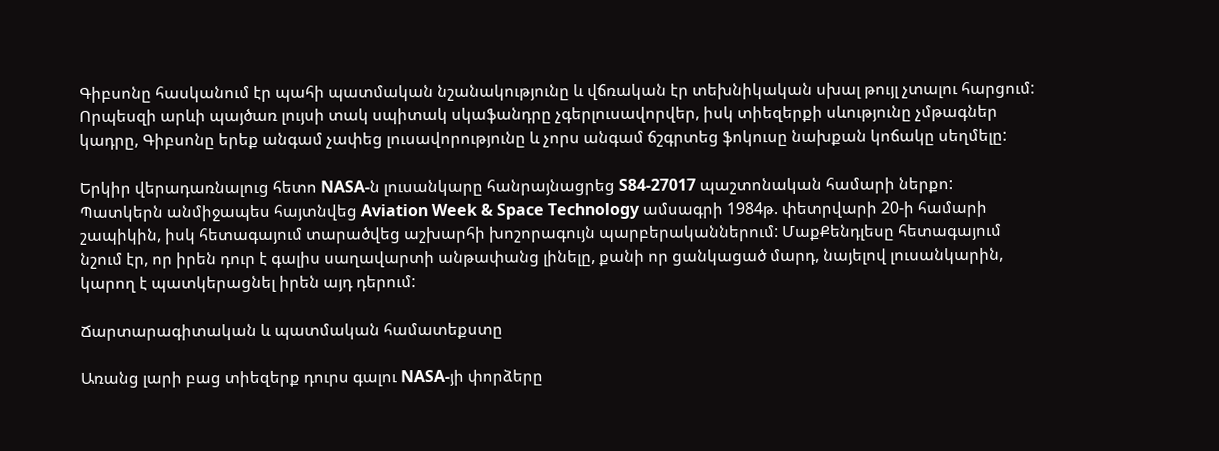Գիբսոնը հասկանում էր պահի պատմական նշանակությունը և վճռական էր տեխնիկական սխալ թույլ չտալու հարցում: Որպեսզի արևի պայծառ լույսի տակ սպիտակ սկաֆանդրը չգերլուսավորվեր, իսկ տիեզերքի սևությունը չմթագներ կադրը, Գիբսոնը երեք անգամ չափեց լուսավորությունը և չորս անգամ ճշգրտեց ֆոկուսը նախքան կոճակը սեղմելը:

Երկիր վերադառնալուց հետո NASA-ն լուսանկարը հանրայնացրեց S84-27017 պաշտոնական համարի ներքո: Պատկերն անմիջապես հայտնվեց Aviation Week & Space Technology ամսագրի 1984թ. փետրվարի 20-ի համարի շապիկին, իսկ հետագայում տարածվեց աշխարհի խոշորագույն պարբերականներում: ՄաքՔենդլեսը հետագայում նշում էր, որ իրեն դուր է գալիս սաղավարտի անթափանց լինելը, քանի որ ցանկացած մարդ, նայելով լուսանկարին, կարող է պատկերացնել իրեն այդ դերում:

Ճարտարագիտական և պատմական համատեքստը

Առանց լարի բաց տիեզերք դուրս գալու NASA-յի փորձերը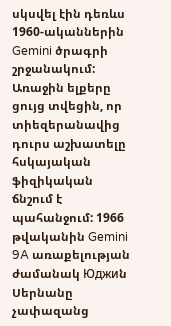սկսվել էին դեռևս 1960-ականներին Gemini ծրագրի շրջանակում: Առաջին ելքերը ցույց տվեցին, որ տիեզերանավից դուրս աշխատելը հսկայական ֆիզիկական ճնշում է պահանջում: 1966 թվականին Gemini 9A առաքելության ժամանակ Юджиն Սերնանը չափազանց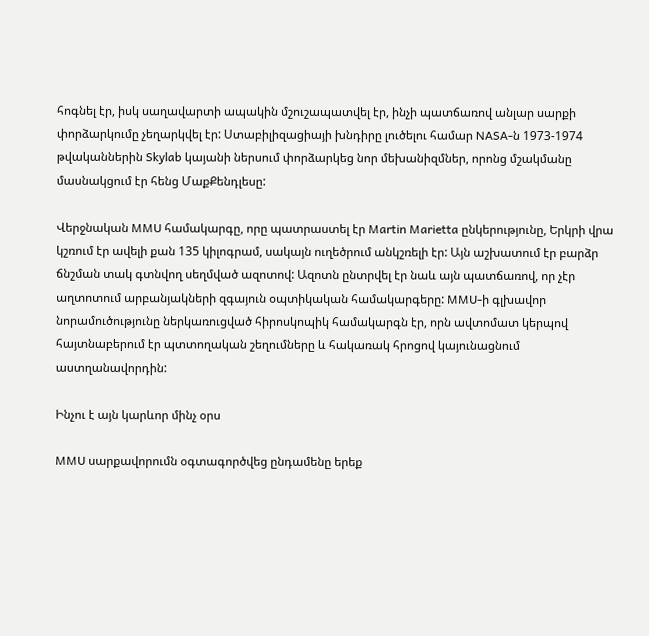հոգնել էր, իսկ սաղավարտի ապակին մշուշապատվել էր, ինչի պատճառով անլար սարքի փորձարկումը չեղարկվել էր: Ստաբիլիզացիայի խնդիրը լուծելու համար NASA-ն 1973-1974 թվականներին Skylab կայանի ներսում փորձարկեց նոր մեխանիզմներ, որոնց մշակմանը մասնակցում էր հենց ՄաքՔենդլեսը:

Վերջնական MMU համակարգը, որը պատրաստել էր Martin Marietta ընկերությունը, Երկրի վրա կշռում էր ավելի քան 135 կիլոգրամ, սակայն ուղեծրում անկշռելի էր: Այն աշխատում էր բարձր ճնշման տակ գտնվող սեղմված ազոտով: Ազոտն ընտրվել էր նաև այն պատճառով, որ չէր աղտոտում արբանյակների զգայուն օպտիկական համակարգերը: MMU-ի գլխավոր նորամուծությունը ներկառուցված հիրոսկոպիկ համակարգն էր, որն ավտոմատ կերպով հայտնաբերում էր պտտողական շեղումները և հակառակ հրոցով կայունացնում աստղանավորդին:

Ինչու է այն կարևոր մինչ օրս

MMU սարքավորումն օգտագործվեց ընդամենը երեք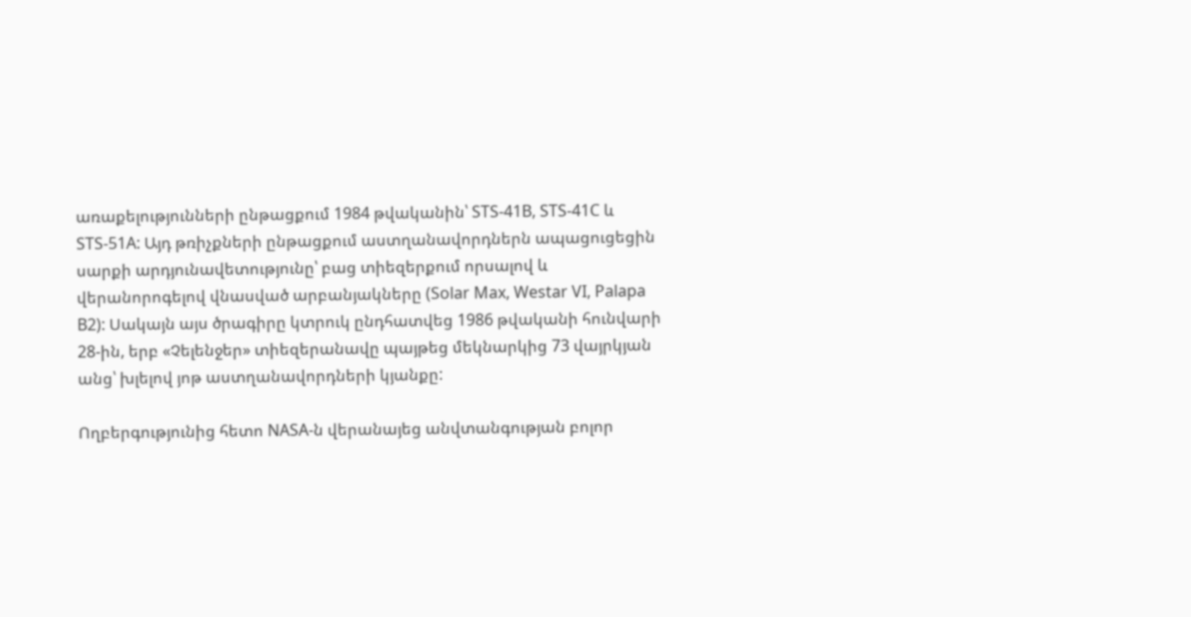առաքելությունների ընթացքում 1984 թվականին՝ STS-41B, STS-41C և STS-51A: Այդ թռիչքների ընթացքում աստղանավորդներն ապացուցեցին սարքի արդյունավետությունը՝ բաց տիեզերքում որսալով և վերանորոգելով վնասված արբանյակները (Solar Max, Westar VI, Palapa B2): Սակայն այս ծրագիրը կտրուկ ընդհատվեց 1986 թվականի հունվարի 28-ին, երբ «Չելենջեր» տիեզերանավը պայթեց մեկնարկից 73 վայրկյան անց՝ խլելով յոթ աստղանավորդների կյանքը:

Ողբերգությունից հետո NASA-ն վերանայեց անվտանգության բոլոր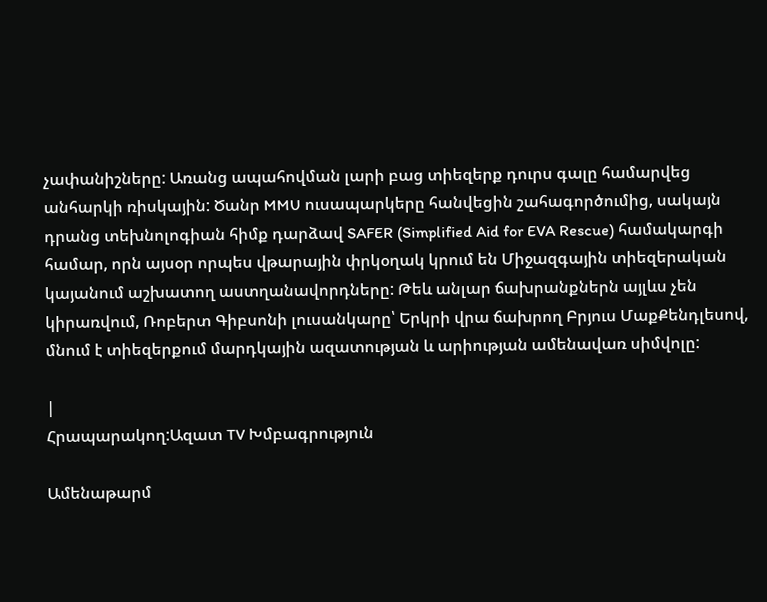չափանիշները: Առանց ապահովման լարի բաց տիեզերք դուրս գալը համարվեց անհարկի ռիսկային: Ծանր MMU ուսապարկերը հանվեցին շահագործումից, սակայն դրանց տեխնոլոգիան հիմք դարձավ SAFER (Simplified Aid for EVA Rescue) համակարգի համար, որն այսօր որպես վթարային փրկօղակ կրում են Միջազգային տիեզերական կայանում աշխատող աստղանավորդները: Թեև անլար ճախրանքներն այլևս չեն կիրառվում, Ռոբերտ Գիբսոնի լուսանկարը՝ Երկրի վրա ճախրող Բրյուս ՄաքՔենդլեսով, մնում է տիեզերքում մարդկային ազատության և արիության ամենավառ սիմվոլը:

|
Հրապարակող:Ազատ TV Խմբագրություն

Ամենաթարմ